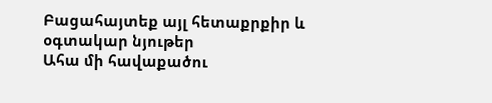Բացահայտեք այլ հետաքրքիր և օգտակար նյութեր
Ահա մի հավաքածու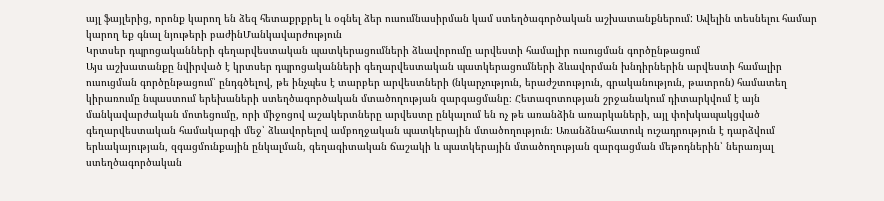այլ ֆայլերից, որոնք կարող են ձեզ հետաքրքրել և օգնել ձեր ուսումնասիրման կամ ստեղծագործական աշխատանքներում: Ավելին տեսնելու համար կարող եք գնալ նյութերի բաժինՄանկավարժություն
Կրտսեր դպրոցականների գեղարվեստական պատկերացումների ձևավորումը արվեստի համալիր ուսուցման գործընթացում
Այս աշխատանքը նվիրված է կրտսեր դպրոցականների գեղարվեստական պատկերացումների ձևավորման խնդիրներին արվեստի համալիր ուսուցման գործընթացում՝ ընդգծելով, թե ինչպես է տարբեր արվեստների (նկարչություն, երաժշտություն, գրականություն, թատրոն) համատեղ կիրառումը նպաստում երեխաների ստեղծագործական մտածողության զարգացմանը։ Հետազոտության շրջանակում դիտարկվում է այն մանկավարժական մոտեցումը, որի միջոցով աշակերտները արվեստը ընկալում են ոչ թե առանձին առարկաների, այլ փոխկապակցված գեղարվեստական համակարգի մեջ՝ ձևավորելով ամբողջական պատկերային մտածողություն։ Առանձնահատուկ ուշադրություն է դարձվում երևակայության, զգացմունքային ընկալման, գեղագիտական ճաշակի և պատկերային մտածողության զարգացման մեթոդներին՝ ներառյալ ստեղծագործական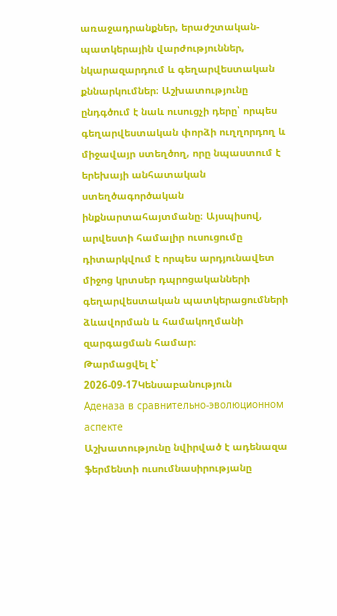առաջադրանքներ, երաժշտական-պատկերային վարժություններ, նկարազարդում և գեղարվեստական քննարկումներ։ Աշխատությունը ընդգծում է նաև ուսուցչի դերը՝ որպես գեղարվեստական փորձի ուղղորդող և միջավայր ստեղծող, որը նպաստում է երեխայի անհատական ստեղծագործական ինքնարտահայտմանը։ Այսպիսով, արվեստի համալիր ուսուցումը դիտարկվում է որպես արդյունավետ միջոց կրտսեր դպրոցականների գեղարվեստական պատկերացումների ձևավորման և համակողմանի զարգացման համար։
Թարմացվել է՝ 2026-09-17Կենսաբանություն
Аденаза в сравнительно-эволюционном аспекте
Աշխատությունը նվիրված է ադենազա ֆերմենտի ուսումնասիրությանը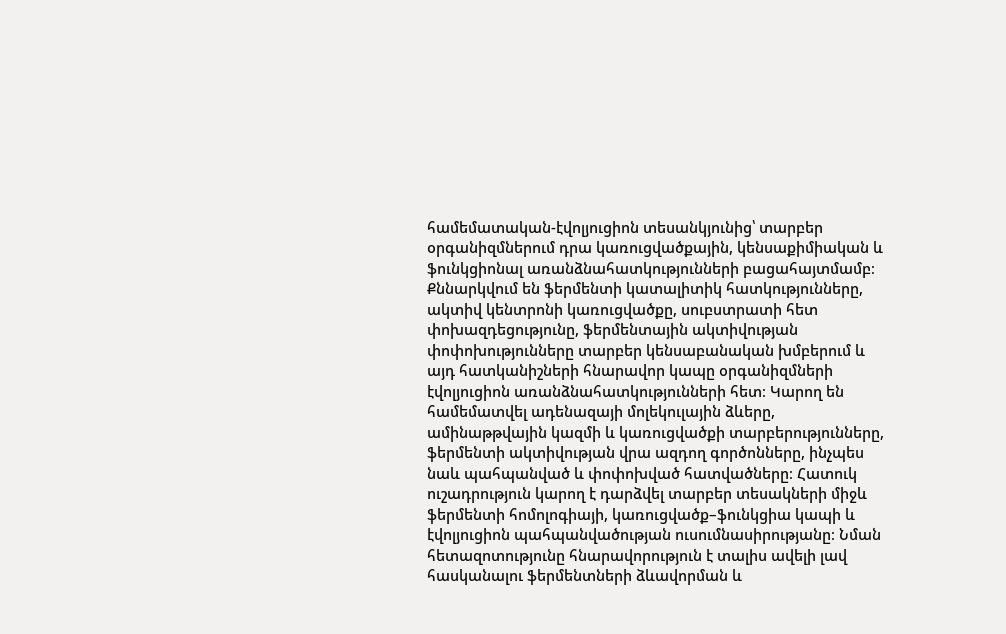համեմատական-էվոլյուցիոն տեսանկյունից՝ տարբեր օրգանիզմներում դրա կառուցվածքային, կենսաքիմիական և ֆունկցիոնալ առանձնահատկությունների բացահայտմամբ։ Քննարկվում են ֆերմենտի կատալիտիկ հատկությունները, ակտիվ կենտրոնի կառուցվածքը, սուբստրատի հետ փոխազդեցությունը, ֆերմենտային ակտիվության փոփոխությունները տարբեր կենսաբանական խմբերում և այդ հատկանիշների հնարավոր կապը օրգանիզմների էվոլյուցիոն առանձնահատկությունների հետ։ Կարող են համեմատվել ադենազայի մոլեկուլային ձևերը, ամինաթթվային կազմի և կառուցվածքի տարբերությունները, ֆերմենտի ակտիվության վրա ազդող գործոնները, ինչպես նաև պահպանված և փոփոխված հատվածները։ Հատուկ ուշադրություն կարող է դարձվել տարբեր տեսակների միջև ֆերմենտի հոմոլոգիայի, կառուցվածք–ֆունկցիա կապի և էվոլյուցիոն պահպանվածության ուսումնասիրությանը։ Նման հետազոտությունը հնարավորություն է տալիս ավելի լավ հասկանալու ֆերմենտների ձևավորման և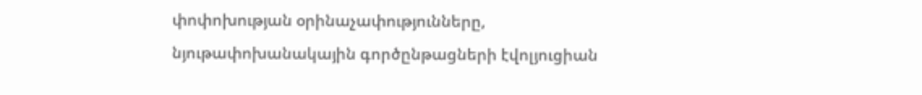փոփոխության օրինաչափությունները, նյութափոխանակային գործընթացների էվոլյուցիան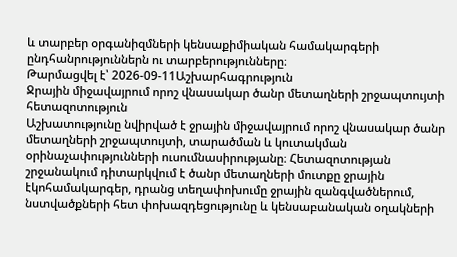և տարբեր օրգանիզմների կենսաքիմիական համակարգերի ընդհանրություններն ու տարբերությունները։
Թարմացվել է՝ 2026-09-11Աշխարհագրություն
Ջրային միջավայրում որոշ վնասակար ծանր մետաղների շրջապտույտի հետազոտություն
Աշխատությունը նվիրված է ջրային միջավայրում որոշ վնասակար ծանր մետաղների շրջապտույտի, տարածման և կուտակման օրինաչափությունների ուսումնասիրությանը։ Հետազոտության շրջանակում դիտարկվում է ծանր մետաղների մուտքը ջրային էկոհամակարգեր, դրանց տեղափոխումը ջրային զանգվածներում, նստվածքների հետ փոխազդեցությունը և կենսաբանական օղակների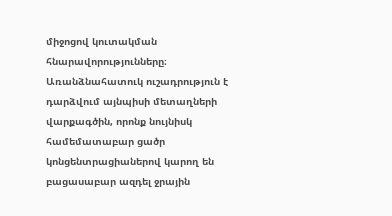միջոցով կուտակման հնարավորությունները։ Առանձնահատուկ ուշադրություն է դարձվում այնպիսի մետաղների վարքագծին, որոնք նույնիսկ համեմատաբար ցածր կոնցենտրացիաներով կարող են բացասաբար ազդել ջրային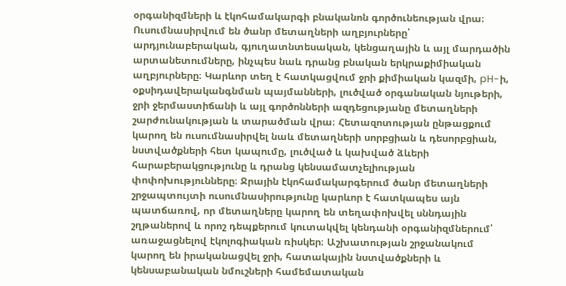օրգանիզմների և էկոհամակարգի բնականոն գործունեության վրա։ Ուսումնասիրվում են ծանր մետաղների աղբյուրները՝ արդյունաբերական, գյուղատնտեսական, կենցաղային և այլ մարդածին արտանետումները, ինչպես նաև դրանց բնական երկրաքիմիական աղբյուրները։ Կարևոր տեղ է հատկացվում ջրի քիմիական կազմի, pH-ի, օքսիդավերականգնման պայմանների, լուծված օրգանական նյութերի, ջրի ջերմաստիճանի և այլ գործոնների ազդեցությանը մետաղների շարժունակության և տարածման վրա։ Հետազոտության ընթացքում կարող են ուսումնասիրվել նաև մետաղների սորբցիան և դեսորբցիան, նստվածքների հետ կապումը, լուծված և կախված ձևերի հարաբերակցությունը և դրանց կենսամատչելիության փոփոխությունները։ Ջրային էկոհամակարգերում ծանր մետաղների շրջապտույտի ուսումնասիրությունը կարևոր է հատկապես այն պատճառով, որ մետաղները կարող են տեղափոխվել սննդային շղթաներով և որոշ դեպքերում կուտակվել կենդանի օրգանիզմներում՝ առաջացնելով էկոլոգիական ռիսկեր։ Աշխատության շրջանակում կարող են իրականացվել ջրի, հատակային նստվածքների և կենսաբանական նմուշների համեմատական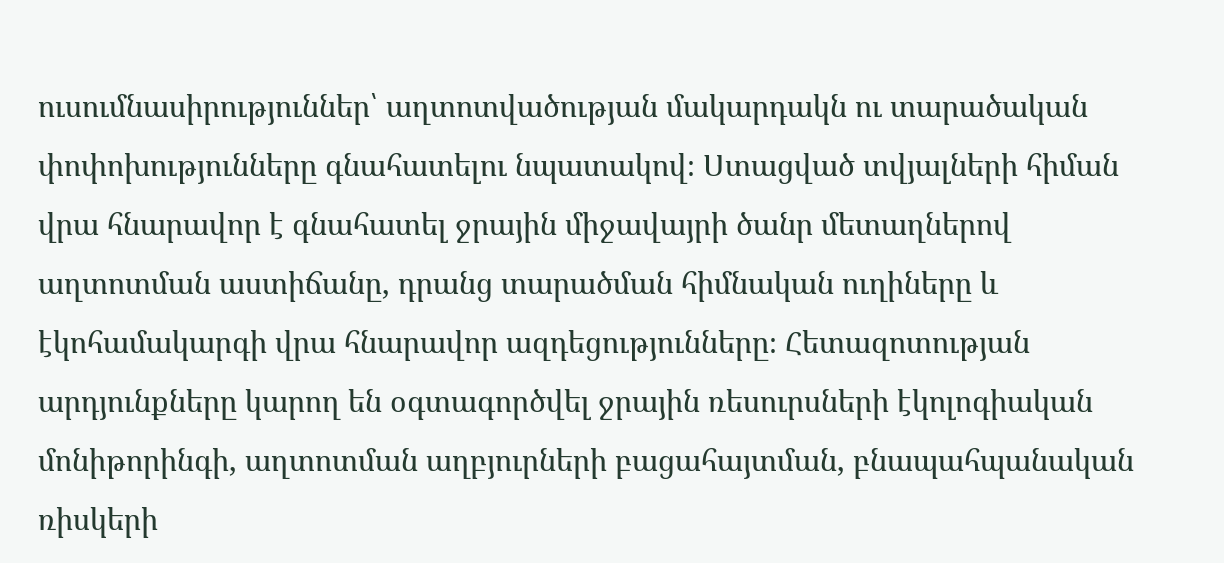ուսումնասիրություններ՝ աղտոտվածության մակարդակն ու տարածական փոփոխությունները գնահատելու նպատակով։ Ստացված տվյալների հիման վրա հնարավոր է գնահատել ջրային միջավայրի ծանր մետաղներով աղտոտման աստիճանը, դրանց տարածման հիմնական ուղիները և էկոհամակարգի վրա հնարավոր ազդեցությունները։ Հետազոտության արդյունքները կարող են օգտագործվել ջրային ռեսուրսների էկոլոգիական մոնիթորինգի, աղտոտման աղբյուրների բացահայտման, բնապահպանական ռիսկերի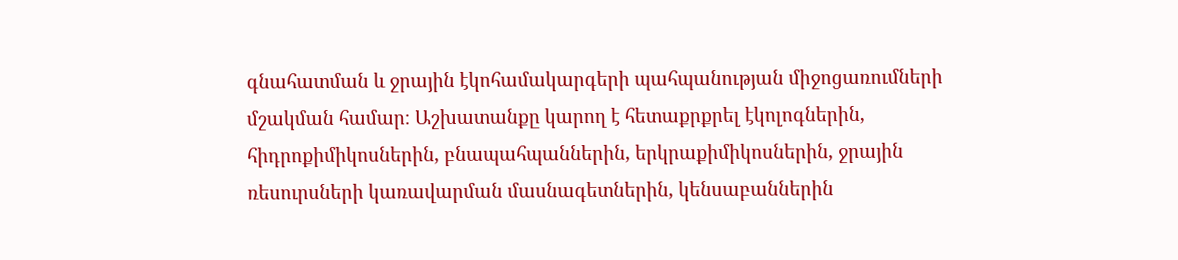գնահատման և ջրային էկոհամակարգերի պահպանության միջոցառումների մշակման համար։ Աշխատանքը կարող է հետաքրքրել էկոլոգներին, հիդրոքիմիկոսներին, բնապահպաններին, երկրաքիմիկոսներին, ջրային ռեսուրսների կառավարման մասնագետներին, կենսաբաններին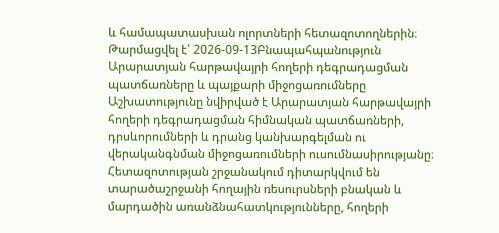և համապատասխան ոլորտների հետազոտողներին։
Թարմացվել է՝ 2026-09-13Բնապահպանություն
Արարատյան հարթավայրի հողերի դեգրադացման պատճառները և պայքարի միջոցառումները
Աշխատությունը նվիրված է Արարատյան հարթավայրի հողերի դեգրադացման հիմնական պատճառների, դրսևորումների և դրանց կանխարգելման ու վերականգնման միջոցառումների ուսումնասիրությանը։ Հետազոտության շրջանակում դիտարկվում են տարածաշրջանի հողային ռեսուրսների բնական և մարդածին առանձնահատկությունները, հողերի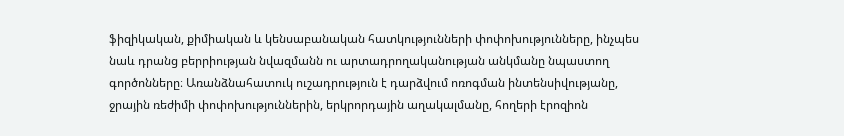ֆիզիկական, քիմիական և կենսաբանական հատկությունների փոփոխությունները, ինչպես նաև դրանց բերրիության նվազմանն ու արտադրողականության անկմանը նպաստող գործոնները։ Առանձնահատուկ ուշադրություն է դարձվում ոռոգման ինտենսիվությանը, ջրային ռեժիմի փոփոխություններին, երկրորդային աղակալմանը, հողերի էրոզիոն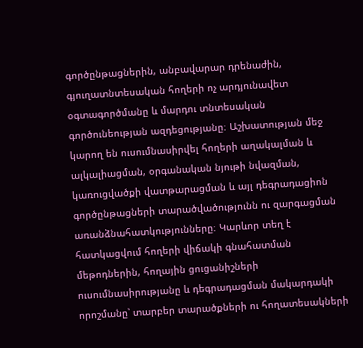գործընթացներին, անբավարար դրենաժին, գյուղատնտեսական հողերի ոչ արդյունավետ օգտագործմանը և մարդու տնտեսական գործունեության ազդեցությանը։ Աշխատության մեջ կարող են ուսումնասիրվել հողերի աղակալման և ալկալիացման, օրգանական նյութի նվազման, կառուցվածքի վատթարացման և այլ դեգրադացիոն գործընթացների տարածվածությունն ու զարգացման առանձնահատկությունները։ Կարևոր տեղ է հատկացվում հողերի վիճակի գնահատման մեթոդներին, հողային ցուցանիշների ուսումնասիրությանը և դեգրադացման մակարդակի որոշմանը՝ տարբեր տարածքների ու հողատեսակների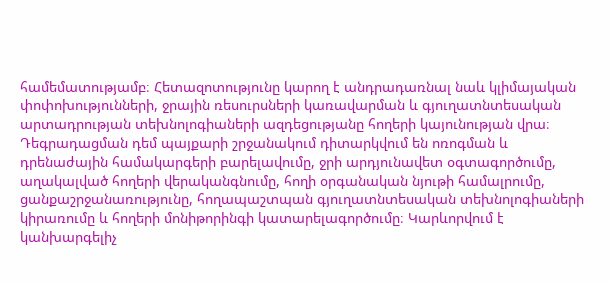համեմատությամբ։ Հետազոտությունը կարող է անդրադառնալ նաև կլիմայական փոփոխությունների, ջրային ռեսուրսների կառավարման և գյուղատնտեսական արտադրության տեխնոլոգիաների ազդեցությանը հողերի կայունության վրա։ Դեգրադացման դեմ պայքարի շրջանակում դիտարկվում են ոռոգման և դրենաժային համակարգերի բարելավումը, ջրի արդյունավետ օգտագործումը, աղակալված հողերի վերականգնումը, հողի օրգանական նյութի համալրումը, ցանքաշրջանառությունը, հողապաշտպան գյուղատնտեսական տեխնոլոգիաների կիրառումը և հողերի մոնիթորինգի կատարելագործումը։ Կարևորվում է կանխարգելիչ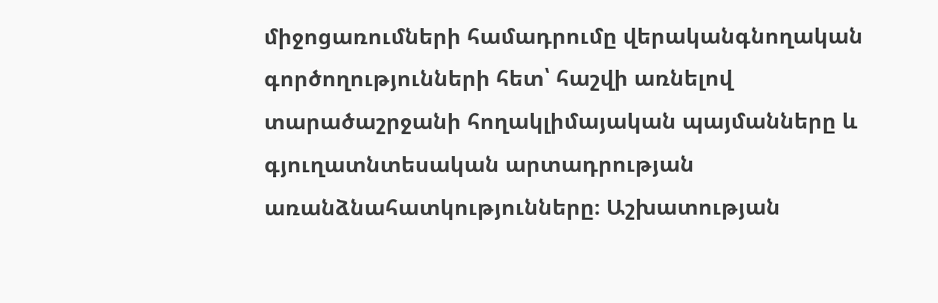միջոցառումների համադրումը վերականգնողական գործողությունների հետ՝ հաշվի առնելով տարածաշրջանի հողակլիմայական պայմանները և գյուղատնտեսական արտադրության առանձնահատկությունները։ Աշխատության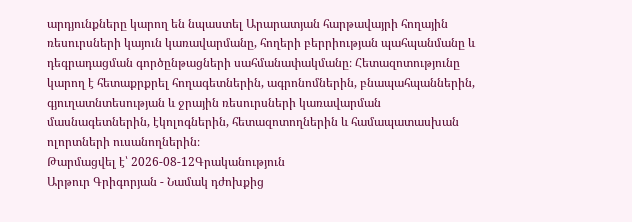արդյունքները կարող են նպաստել Արարատյան հարթավայրի հողային ռեսուրսների կայուն կառավարմանը, հողերի բերրիության պահպանմանը և դեգրադացման գործընթացների սահմանափակմանը։ Հետազոտությունը կարող է հետաքրքրել հողագետներին, ագրոնոմներին, բնապահպաններին, գյուղատնտեսության և ջրային ռեսուրսների կառավարման մասնագետներին, էկոլոգներին, հետազոտողներին և համապատասխան ոլորտների ուսանողներին։
Թարմացվել է՝ 2026-08-12Գրականություն
Արթուր Գրիգորյան - Նամակ դժոխքից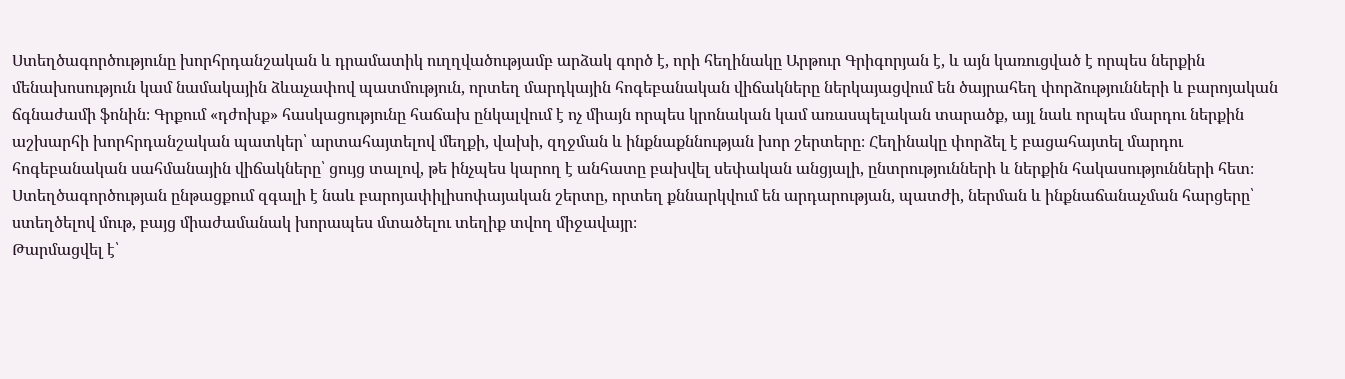Ստեղծագործությունը խորհրդանշական և դրամատիկ ուղղվածությամբ արձակ գործ է, որի հեղինակը Արթուր Գրիգորյան է, և այն կառուցված է որպես ներքին մենախոսություն կամ նամակային ձևաչափով պատմություն, որտեղ մարդկային հոգեբանական վիճակները ներկայացվում են ծայրահեղ փորձությունների և բարոյական ճգնաժամի ֆոնին։ Գրքում «դժոխք» հասկացությունը հաճախ ընկալվում է ոչ միայն որպես կրոնական կամ առասպելական տարածք, այլ նաև որպես մարդու ներքին աշխարհի խորհրդանշական պատկեր՝ արտահայտելով մեղքի, վախի, զղջման և ինքնաքննության խոր շերտերը։ Հեղինակը փորձել է բացահայտել մարդու հոգեբանական սահմանային վիճակները՝ ցույց տալով, թե ինչպես կարող է անհատը բախվել սեփական անցյալի, ընտրությունների և ներքին հակասությունների հետ։ Ստեղծագործության ընթացքում զգալի է նաև բարոյափիլիսոփայական շերտը, որտեղ քննարկվում են արդարության, պատժի, ներման և ինքնաճանաչման հարցերը՝ ստեղծելով մութ, բայց միաժամանակ խորապես մտածելու տեղիք տվող միջավայր։
Թարմացվել է՝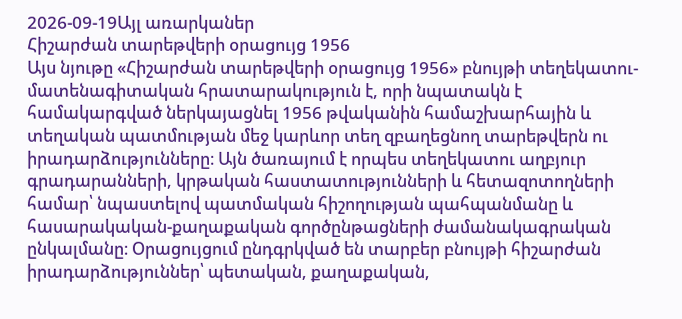2026-09-19Այլ առարկաներ
Հիշարժան տարեթվերի օրացույց 1956
Այս նյութը «Հիշարժան տարեթվերի օրացույց 1956» բնույթի տեղեկատու-մատենագիտական հրատարակություն է, որի նպատակն է համակարգված ներկայացնել 1956 թվականին համաշխարհային և տեղական պատմության մեջ կարևոր տեղ զբաղեցնող տարեթվերն ու իրադարձությունները։ Այն ծառայում է որպես տեղեկատու աղբյուր գրադարանների, կրթական հաստատությունների և հետազոտողների համար՝ նպաստելով պատմական հիշողության պահպանմանը և հասարակական-քաղաքական գործընթացների ժամանակագրական ընկալմանը։ Օրացույցում ընդգրկված են տարբեր բնույթի հիշարժան իրադարձություններ՝ պետական, քաղաքական,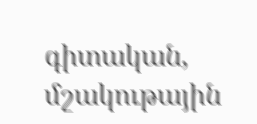գիտական, մշակութային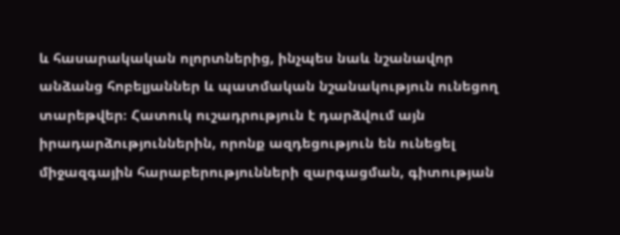և հասարակական ոլորտներից, ինչպես նաև նշանավոր անձանց հոբելյաններ և պատմական նշանակություն ունեցող տարեթվեր։ Հատուկ ուշադրություն է դարձվում այն իրադարձություններին, որոնք ազդեցություն են ունեցել միջազգային հարաբերությունների զարգացման, գիտության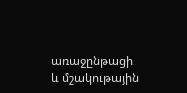առաջընթացի և մշակութային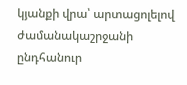կյանքի վրա՝ արտացոլելով ժամանակաշրջանի ընդհանուր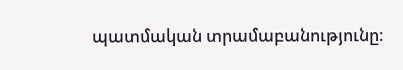պատմական տրամաբանությունը։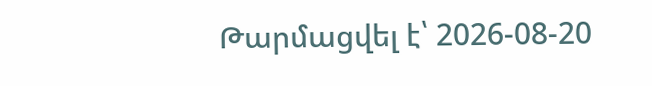Թարմացվել է՝ 2026-08-20